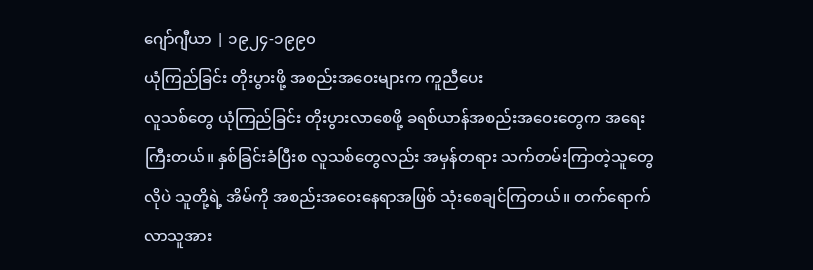ဂျော်ဂျီယာ | ၁၉၂၄-၁၉၉၀
ယုံကြည်ခြင်း တိုးပွားဖို့ အစည်းအဝေးများက ကူညီပေး
လူသစ်တွေ ယုံကြည်ခြင်း တိုးပွားလာစေဖို့ ခရစ်ယာန်အစည်းအဝေးတွေက အရေးကြီးတယ်။ နှစ်ခြင်းခံပြီးစ လူသစ်တွေလည်း အမှန်တရား သက်တမ်းကြာတဲ့သူတွေလိုပဲ သူတို့ရဲ့ အိမ်ကို အစည်းအဝေးနေရာအဖြစ် သုံးစေချင်ကြတယ်။ တက်ရောက်လာသူအား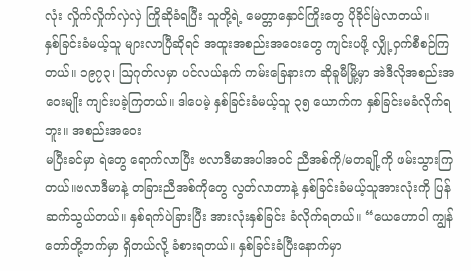လုံး လှိုက်လှိုက်လှဲလှဲ ကြိုဆိုခံရပြီး သူတို့ရဲ့ မေတ္တာနှောင်ကြိုးတွေ ပိုခိုင်မြဲလာတယ်။
နှစ်ခြင်းခံမယ့်သူ များလာပြီဆိုရင် အထူးအစည်းအဝေးတွေ ကျင်းပဖို့ လျှို့ဝှက်စီစဉ်ကြတယ်။ ၁၉၇၃၊ ဩဂုတ်လမှာ ပင်လယ်နက် ကမ်းခြေနားက ဆိုခူမီမြို့မှာ အဲဒီလိုအစည်းအဝေးမျိုး ကျင်းပခဲ့ကြတယ်။ ဒါပေမဲ့ နှစ်ခြင်းခံမယ့်သူ ၃၅ ယောက်က နှစ်ခြင်းမခံလိုက်ရဘူး။ အစည်းအဝေး
မပြီးခင်မှာ ရဲတွေ ရောက်လာပြီး ဗလာဒီမာအပါအဝင် ညီအစ်ကို/မတချို့ကို ဖမ်းသွားကြတယ်။ဗလာဒီမာနဲ့ တခြားညီအစ်ကိုတွေ လွတ်လာတာနဲ့ နှစ်ခြင်းခံမယ့်သူအားလုံးကို ပြန်ဆက်သွယ်တယ်။ နှစ်ရက်ပဲခြားပြီး အားလုံးနှစ်ခြင်း ခံလိုက်ရတယ်။ “ယေဟောဝါ ကျွန်တော်တို့ဘက်မှာ ရှိတယ်လို့ ခံစားရတယ်။ နှစ်ခြင်းခံပြီးနောက်မှာ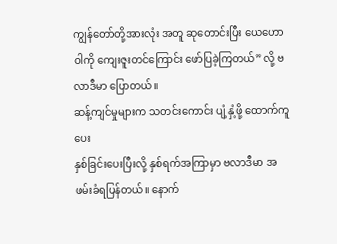ကျွန်တော်တို့အားလုံး အတူ ဆုတောင်းပြီး ယေဟောဝါကို ကျေးဇူးတင်ကြောင်း ဖော်ပြခဲ့ကြတယ်” လို့ ဗလာဒီမာ ပြောတယ်။
ဆန့်ကျင်မှုများက သတင်းကောင်း ပျံ့နှံ့ဖို့ ထောက်ကူပေး
နှစ်ခြင်းပေးပြီးလို့ နှစ်ရက်အကြာမှာ ဗလာဒီမာ အဖမ်းခံရပြန်တယ်။ နောက်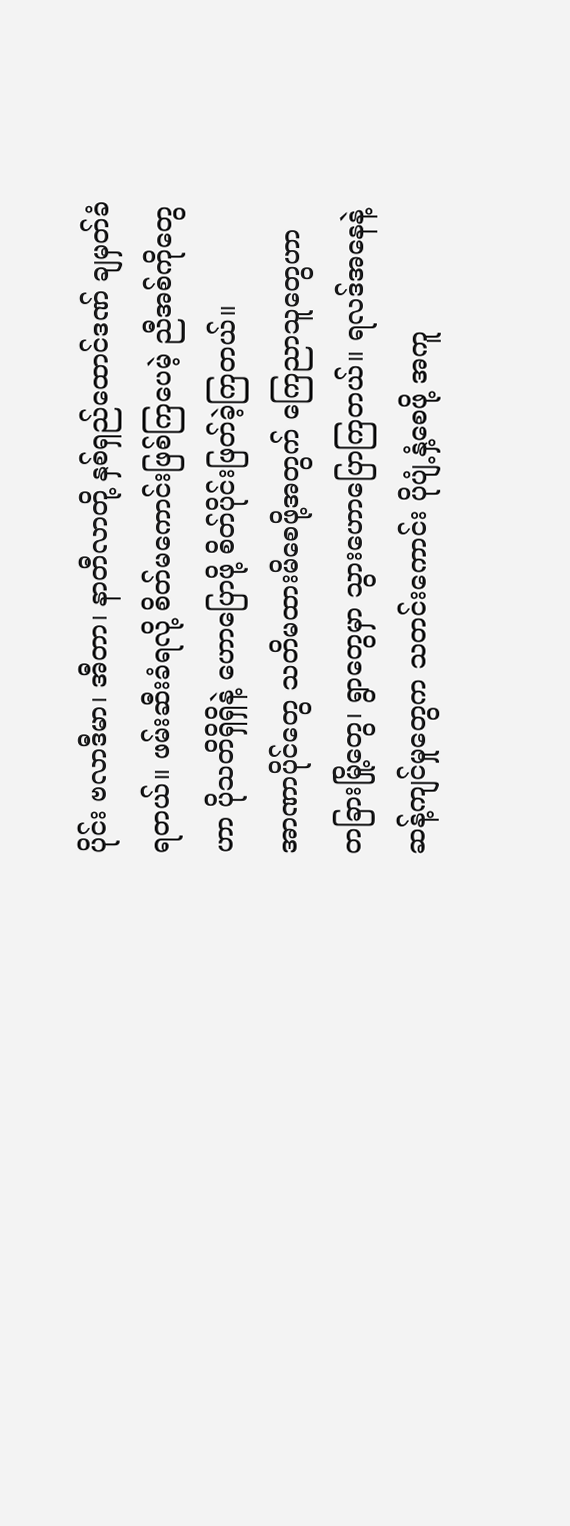ပိုင်း ဗလာဒီမာ၊ အီတာ၊ နာတီလာတို့ နှစ်ရှည်ထောင်ဒဏ် ချမှတ်ခံရတယ်။ ဖမ်းဆီးခံရလို့ စိတ်မကောင်းဖြစ်ကြပေမဲ့ ညီအစ်ကိုတွေဟာ ပိုသတိရှိရှိနဲ့ ဟောပြောဖို့ စိတ်ပိုင်းဖြတ်ခဲ့ကြတယ်။
အာဏာပိုင်တွေ သတိမထားမိစေဖို့အတွက် ကြေညာသူတွေဟာ တခြားမြို့တွေ၊ ရွာတွေမှာ သွားဟောပြောကြတယ်။ ရလဒ်အနေနဲ့ ဆန့်ကျင်မှုတွေက သတင်းကောင်း ပိုပျံ့နှံ့စေဖို့ အကူ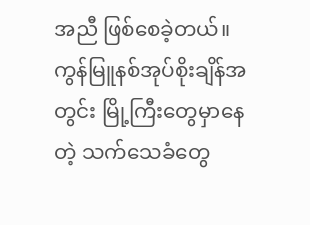အညီ ဖြစ်စေခဲ့တယ်။
ကွန်မြူနစ်အုပ်စိုးချိန်အတွင်း မြို့ကြီးတွေမှာနေတဲ့ သက်သေခံတွေ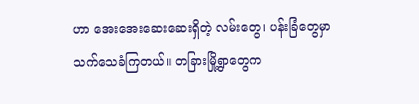ဟာ အေးအေးဆေးဆေးရှိတဲ့ လမ်းတွေ၊ ပန်းခြံတွေမှာ သက်သေခံကြတယ်။ တခြားမြို့ရွာတွေက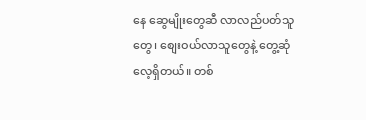နေ ဆွေမျိုးတွေဆီ လာလည်ပတ်သူတွေ၊ စျေးဝယ်လာသူတွေနဲ့ တွေ့ဆုံလေ့ရှိတယ်။ တစ်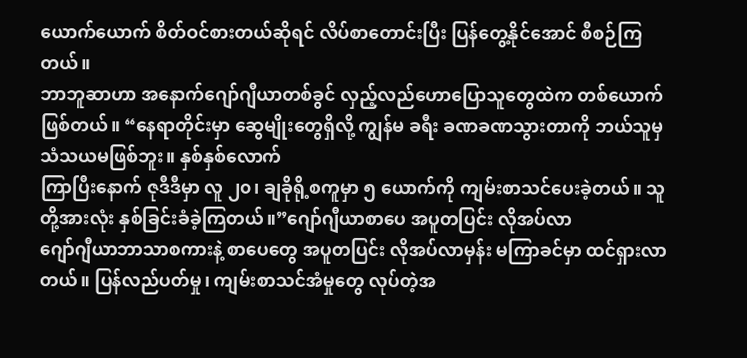ယောက်ယောက် စိတ်ဝင်စားတယ်ဆိုရင် လိပ်စာတောင်းပြီး ပြန်တွေ့နိုင်အောင် စီစဉ်ကြတယ်။
ဘာဘူဆာဟာ အနောက်ဂျော်ဂျီယာတစ်ခွင် လှည့်လည်ဟောပြောသူတွေထဲက တစ်ယောက်ဖြစ်တယ်။ “နေရာတိုင်းမှာ ဆွေမျိုးတွေရှိလို့ ကျွန်မ ခရီး ခဏခဏသွားတာကို ဘယ်သူမှ သံသယမဖြစ်ဘူး။ နှစ်နှစ်လောက်
ကြာပြီးနောက် ဇုဒီဒီမှာ လူ ၂၀၊ ချခိုရို့စကူမှာ ၅ ယောက်ကို ကျမ်းစာသင်ပေးခဲ့တယ်။ သူတို့အားလုံး နှစ်ခြင်းခံခဲ့ကြတယ်။”ဂျော်ဂျီယာစာပေ အပူတပြင်း လိုအပ်လာ
ဂျော်ဂျီယာဘာသာစကားနဲ့ စာပေတွေ အပူတပြင်း လိုအပ်လာမှန်း မကြာခင်မှာ ထင်ရှားလာတယ်။ ပြန်လည်ပတ်မှု၊ ကျမ်းစာသင်အံမှုတွေ လုပ်တဲ့အ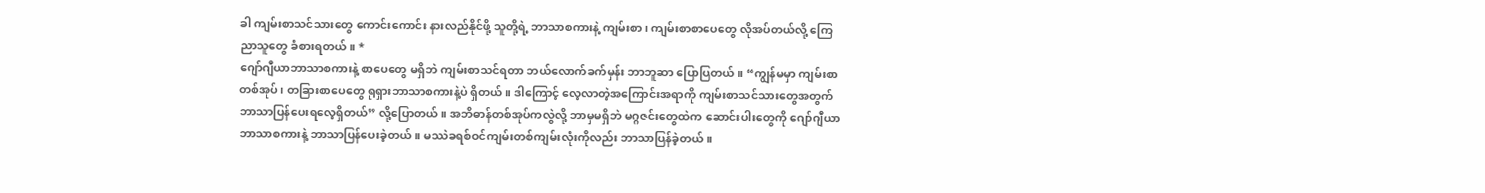ခါ ကျမ်းစာသင်သားတွေ ကောင်းကောင်း နားလည်နိုင်ဖို့ သူတို့ရဲ့ ဘာသာစကားနဲ့ ကျမ်းစာ၊ ကျမ်းစာစာပေတွေ လိုအပ်တယ်လို့ ကြေညာသူတွေ ခံစားရတယ်။ *
ဂျော်ဂျီယာဘာသာစကားနဲ့ စာပေတွေ မရှိဘဲ ကျမ်းစာသင်ရတာ ဘယ်လောက်ခက်မှန်း ဘာဘူဆာ ပြောပြတယ်။ “ကျွန်မမှာ ကျမ်းစာတစ်အုပ်၊ တခြားစာပေတွေ ရုရှားဘာသာစကားနဲ့ပဲ ရှိတယ်။ ဒါကြောင့် လေ့လာတဲ့အကြောင်းအရာကို ကျမ်းစာသင်သားတွေအတွက် ဘာသာပြန်ပေးရလေ့ရှိတယ်” လို့ပြောတယ်။ အဘိဓာန်တစ်အုပ်ကလွဲလို့ ဘာမှမရှိဘဲ မဂ္ဂဇင်းတွေထဲက ဆောင်းပါးတွေကို ဂျော်ဂျီယာဘာသာစကားနဲ့ ဘာသာပြန်ပေးခဲ့တယ်။ မဿဲခရစ်ဝင်ကျမ်းတစ်ကျမ်းလုံးကိုလည်း ဘာသာပြန်ခဲ့တယ်။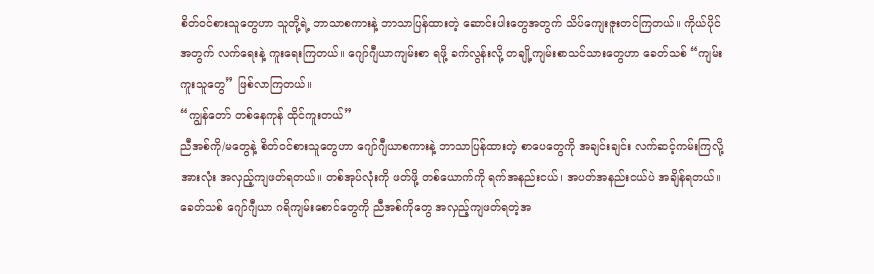စိတ်ဝင်စားသူတွေဟာ သူတို့ရဲ့ ဘာသာစကားနဲ့ ဘာသာပြန်ထားတဲ့ ဆောင်းပါးတွေအတွက် သိပ်ကျေးဇူးတင်ကြတယ်။ ကိုယ်ပိုင်အတွက် လက်ရေးနဲ့ ကူးရေးကြတယ်။ ဂျော်ဂျီယာကျမ်းစာ ရဖို့ ခက်လွန်းလို့ တချို့ကျမ်းစာသင်သားတွေဟာ ခေတ်သစ် “ကျမ်းကူးသူတွေ” ဖြစ်လာကြတယ်။
“ကျွန်တော် တစ်နေကုန် ထိုင်ကူးတယ်”
ညီအစ်ကို/မတွေနဲ့ စိတ်ဝင်စားသူတွေဟာ ဂျော်ဂျီယာစကားနဲ့ ဘာသာပြန်ထားတဲ့ စာပေတွေကို အချင်းချင်း လက်ဆင့်ကမ်းကြလို့ အားလုံး အလှည့်ကျဖတ်ရတယ်။ တစ်အုပ်လုံးကို ဖတ်ဖို့ တစ်ယောက်ကို ရက်အနည်းငယ်၊ အပတ်အနည်းငယ်ပဲ အချိန်ရတယ်။ ခေတ်သစ် ဂျော်ဂျီယာ ဂရိကျမ်းစောင်တွေကို ညီအစ်ကိုတွေ အလှည့်ကျဖတ်ရတဲ့အ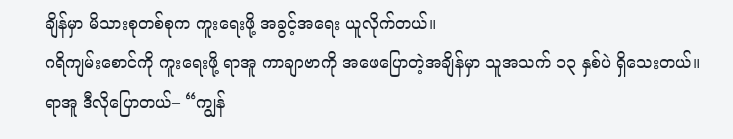ချိန်မှာ မိသားစုတစ်စုက ကူးရေးဖို့ အခွင့်အရေး ယူလိုက်တယ်။
ဂရိကျမ်းစောင်ကို ကူးရေးဖို့ ရာအူ ကာချာဗာကို အဖေပြောတဲ့အချိန်မှာ သူအသက် ၁၃ နှစ်ပဲ ရှိသေးတယ်။ ရာအူ ဒီလိုပြောတယ်– “ကျွန်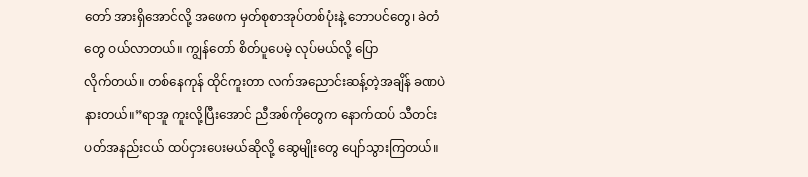တော် အားရှိအောင်လို့ အဖေက မှတ်စုစာအုပ်တစ်ပုံးနဲ့ ဘောပင်တွေ၊ ခဲတံတွေ ဝယ်လာတယ်။ ကျွန်တော် စိတ်ပူပေမဲ့ လုပ်မယ်လို့ ပြော
လိုက်တယ်။ တစ်နေကုန် ထိုင်ကူးတာ လက်အညောင်းဆန့်တဲ့အချိန် ခဏပဲနားတယ်။”ရာအူ ကူးလို့ပြီးအောင် ညီအစ်ကိုတွေက နောက်ထပ် သီတင်းပတ်အနည်းငယ် ထပ်ငှားပေးမယ်ဆိုလို့ ဆွေမျိုးတွေ ပျော်သွားကြတယ်။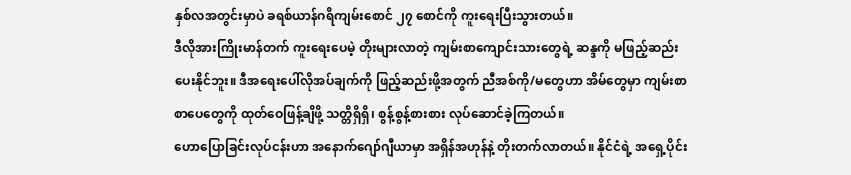နှစ်လအတွင်းမှာပဲ ခရစ်ယာန်ဂရိကျမ်းစောင် ၂၇ စောင်ကို ကူးရေးပြီးသွားတယ်။
ဒီလိုအားကြိုးမာန်တက် ကူးရေးပေမဲ့ တိုးများလာတဲ့ ကျမ်းစာကျောင်းသားတွေရဲ့ ဆန္ဒကို မဖြည့်ဆည်းပေးနိုင်ဘူး။ ဒီအရေးပေါ်လိုအပ်ချက်ကို ဖြည့်ဆည်းဖို့အတွက် ညီအစ်ကို/မတွေဟာ အိမ်တွေမှာ ကျမ်းစာစာပေတွေကို ထုတ်ဝေဖြန့်ချိဖို့ သတ္တိရှိရှိ၊ စွန့်စွန့်စားစား လုပ်ဆောင်ခဲ့ကြတယ်။
ဟောပြောခြင်းလုပ်ငန်းဟာ အနောက်ဂျော်ဂျီယာမှာ အရှိန်အဟုန်နဲ့ တိုးတက်လာတယ်။ နိုင်ငံရဲ့ အရှေ့ပိုင်း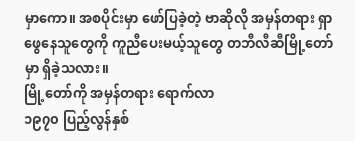မှာကော။ အစပိုင်းမှာ ဖော်ပြခဲ့တဲ့ ဗာဆိုလို အမှန်တရား ရှာဖွေနေသူတွေကို ကူညီပေးမယ့်သူတွေ တဘီလီဆီမြို့တော်မှာ ရှိခဲ့သလား။
မြို့တော်ကို အမှန်တရား ရောက်လာ
၁၉၇၀ ပြည့်လွန်နှစ်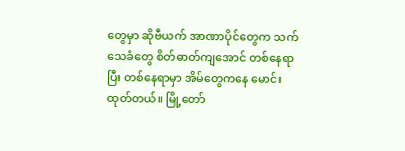တွေမှာ ဆိုဗီယက် အာဏာပိုင်တွေက သက်သေခံတွေ စိတ်ဓာတ်ကျအောင် တစ်နေရာပြီး တစ်နေရာမှာ အိမ်တွေကနေ မောင်းထုတ်တယ်။ မြို့တော်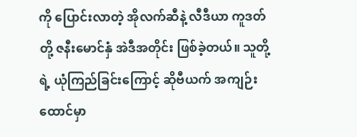ကို ပြောင်းလာတဲ့ အိုလက်ဆီနဲ့ လီဒီယာ ကူဒတ်တို့ ဇနီးမောင်နှံ အဲဒီအတိုင်း ဖြစ်ခဲ့တယ်။ သူတို့ရဲ့ ယုံကြည်ခြင်းကြောင့် ဆိုဗီယက် အကျဉ်းထောင်မှာ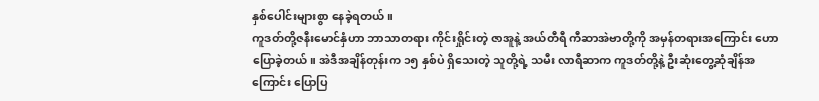နှစ်ပေါင်းများစွာ နေခဲ့ရတယ်။
ကူဒတ်တို့ဇနီးမောင်နှံဟာ ဘာသာတရား ကိုင်းရှိုင်းတဲ့ ဇာအူနဲ့ အယ်တီရီ ကီဆာအဲဗာတို့ကို အမှန်တရားအကြောင်း ဟောပြောခဲ့တယ်။ အဲဒီအချိန်တုန်းက ၁၅ နှစ်ပဲ ရှိသေးတဲ့ သူတို့ရဲ့ သမီး လာရီဆာက ကူဒတ်တို့နဲ့ ဦးဆုံးတွေ့ဆုံချိန်အကြောင်း ပြောပြ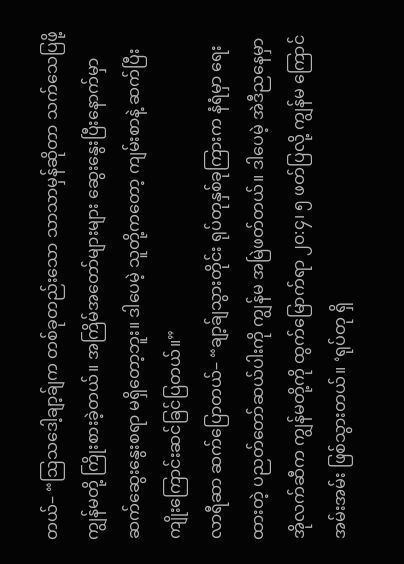တယ်– “ဩသဒေါ့ချာ့ခ်ျက တစ်ခုတည်းသော သာသာမှန်ဆိုတာ သက်သေပြဖို့ ကျွန်မတို့ ကြိုးစားခဲ့တယ်။ အကြိမ်အတော်များများ ဆွေးနွေးပြီးနောက်မှာ ဆက်ဆွေးနွေးစရာ မရှိတော့ဘူး။ ဒါပေမဲ့ သူတို့ကတော့ ကျမ်းစာနဲ့ ဆက်ပြီး ကျိုးကြောင်းဆင်ခြင်ပြတယ်။”
လာရီဆာ ဆက်ပြောတယ်– “ချာ့ခ်ျသွားတိုင်း ရုပ်တုနှစ်ခုကြားက နံရံမှာ ရေးထားတဲ့ ပညတ်တော်ဆယ်ပါးကို ကျွန်မ အမြဲဖတ်တယ်။ ဒါပေမဲ့ အဲဒီညနေမှာ အိုလက်ဆီက ကျွန်မတို့ကို ထွက်မြောက်ရာ ၂၀:၄၊ ၅ ဖတ်ပြလို့ ကျွန်မ ကြောင်အမ်းအမ်း ဖြစ်သွားတယ်။ ‘ရုပ်တု ရှိ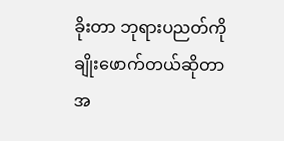ခိုးတာ ဘုရားပညတ်ကို ချိုးဖောက်တယ်ဆိုတာ အ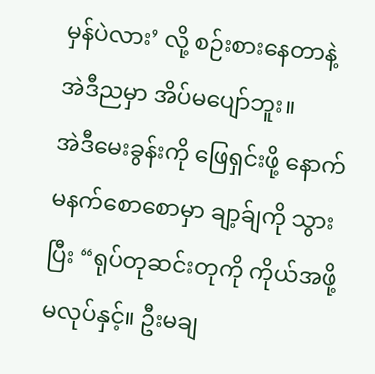မှန်ပဲလား’ လို့ စဉ်းစားနေတာနဲ့ အဲဒီညမှာ အိပ်မပျော်ဘူး။
အဲဒီမေးခွန်းကို ဖြေရှင်းဖို့ နောက်မနက်စောစောမှာ ချာ့ခ်ျကို သွားပြီး “ရုပ်တုဆင်းတုကို ကိုယ်အဖို့ မလုပ်နှင့်။ ဦးမချ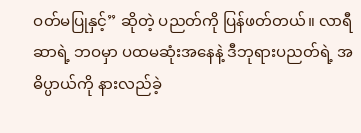ဝတ်မပြုနှင့်” ဆိုတဲ့ ပညတ်ကို ပြန်ဖတ်တယ်။ လာရီဆာရဲ့ ဘဝမှာ ပထမဆုံးအနေနဲ့ ဒီဘုရားပညတ်ရဲ့ အဓိပ္ပာယ်ကို နားလည်ခဲ့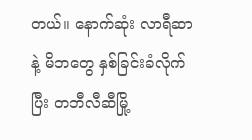တယ်။ နောက်ဆုံး လာရီဆာနဲ့ မိဘတွေ နှစ်ခြင်းခံလိုက်ပြီး တဘီလီဆီမြို့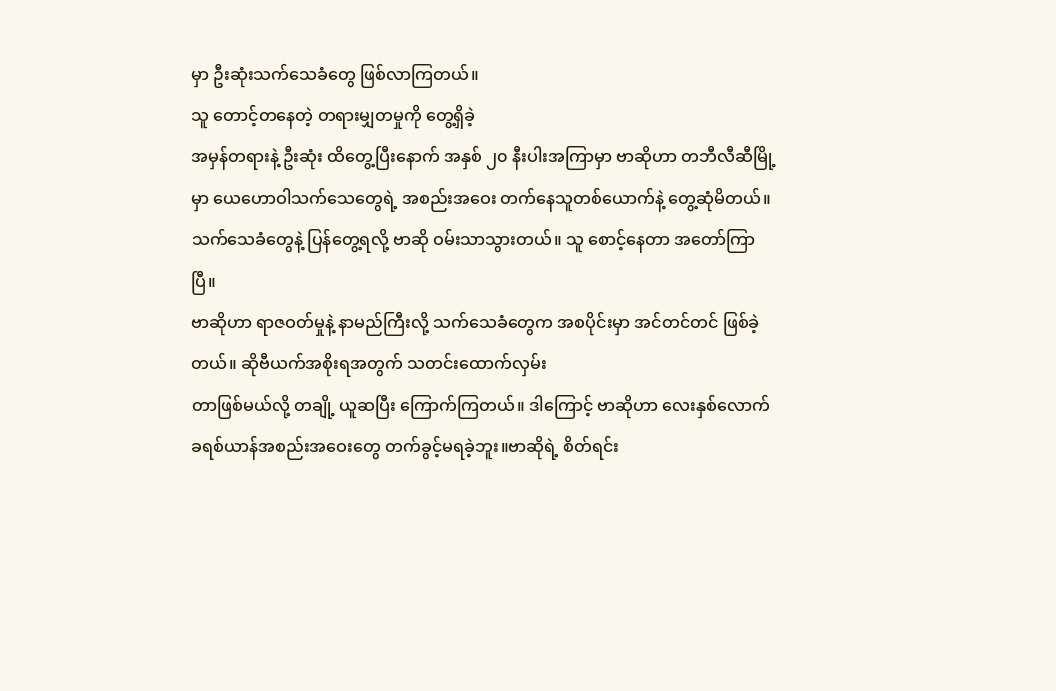မှာ ဦးဆုံးသက်သေခံတွေ ဖြစ်လာကြတယ်။
သူ တောင့်တနေတဲ့ တရားမျှတမှုကို တွေ့ရှိခဲ့
အမှန်တရားနဲ့ ဦးဆုံး ထိတွေ့ပြီးနောက် အနှစ် ၂၀ နီးပါးအကြာမှာ ဗာဆိုဟာ တဘီလီဆီမြို့မှာ ယေဟောဝါသက်သေတွေရဲ့ အစည်းအဝေး တက်နေသူတစ်ယောက်နဲ့ တွေ့ဆုံမိတယ်။ သက်သေခံတွေနဲ့ ပြန်တွေ့ရလို့ ဗာဆို ဝမ်းသာသွားတယ်။ သူ စောင့်နေတာ အတော်ကြာပြီ။
ဗာဆိုဟာ ရာဇဝတ်မှုနဲ့ နာမည်ကြီးလို့ သက်သေခံတွေက အစပိုင်းမှာ အင်တင်တင် ဖြစ်ခဲ့တယ်။ ဆိုဗီယက်အစိုးရအတွက် သတင်းထောက်လှမ်း
တာဖြစ်မယ်လို့ တချို့ ယူဆပြီး ကြောက်ကြတယ်။ ဒါကြောင့် ဗာဆိုဟာ လေးနှစ်လောက် ခရစ်ယာန်အစည်းအဝေးတွေ တက်ခွင့်မရခဲ့ဘူး။ဗာဆိုရဲ့ စိတ်ရင်း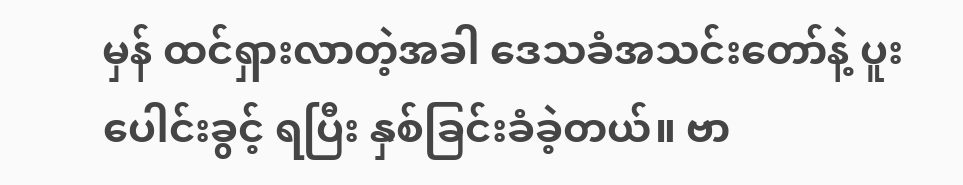မှန် ထင်ရှားလာတဲ့အခါ ဒေသခံအသင်းတော်နဲ့ ပူးပေါင်းခွင့် ရပြီး နှစ်ခြင်းခံခဲ့တယ်။ ဗာ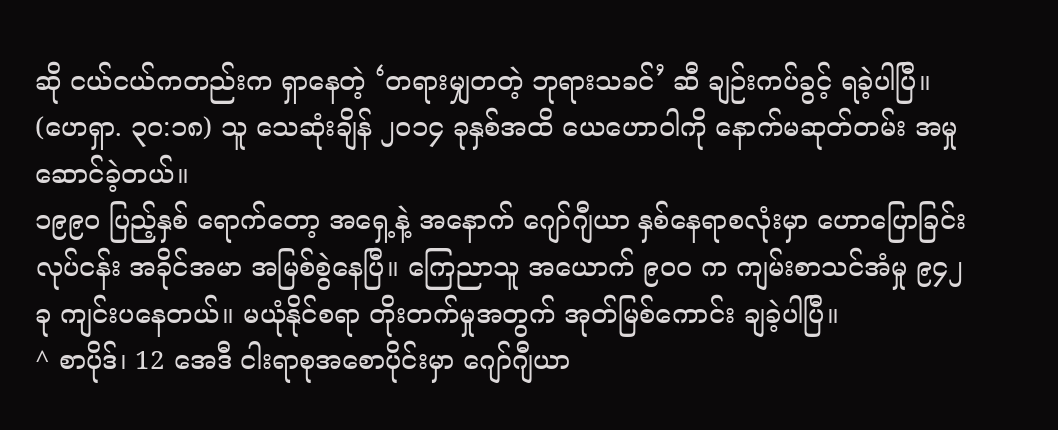ဆို ငယ်ငယ်ကတည်းက ရှာနေတဲ့ ‘တရားမျှတတဲ့ ဘုရားသခင်’ ဆီ ချဉ်းကပ်ခွင့် ရခဲ့ပါပြီ။ (ဟေရှာ. ၃၀:၁၈) သူ သေဆုံးချိန် ၂၀၁၄ ခုနှစ်အထိ ယေဟောဝါကို နောက်မဆုတ်တမ်း အမှုဆောင်ခဲ့တယ်။
၁၉၉၀ ပြည့်နှစ် ရောက်တော့ အရှေ့နဲ့ အနောက် ဂျော်ဂျီယာ နှစ်နေရာစလုံးမှာ ဟောပြောခြင်းလုပ်ငန်း အခိုင်အမာ အမြစ်စွဲနေပြီ။ ကြေညာသူ အယောက် ၉၀၀ က ကျမ်းစာသင်အံမှု ၉၄၂ ခု ကျင်းပနေတယ်။ မယုံနိုင်စရာ တိုးတက်မှုအတွက် အုတ်မြစ်ကောင်း ချခဲ့ပါပြီ။
^ စာပိုဒ်၊ 12 အေဒီ ငါးရာစုအစောပိုင်းမှာ ဂျော်ဂျီယာ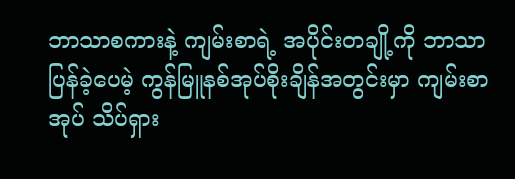ဘာသာစကားနဲ့ ကျမ်းစာရဲ့ အပိုင်းတချို့ကို ဘာသာပြန်ခဲ့ပေမဲ့ ကွန်မြူနစ်အုပ်စိုးချိန်အတွင်းမှာ ကျမ်းစာအုပ် သိပ်ရှား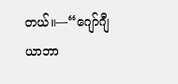တယ်။—“ဂျော်ဂျီယာဘာ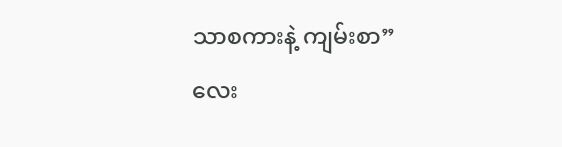သာစကားနဲ့ ကျမ်းစာ” လေး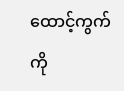ထောင့်ကွက်ကို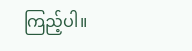ကြည့်ပါ။